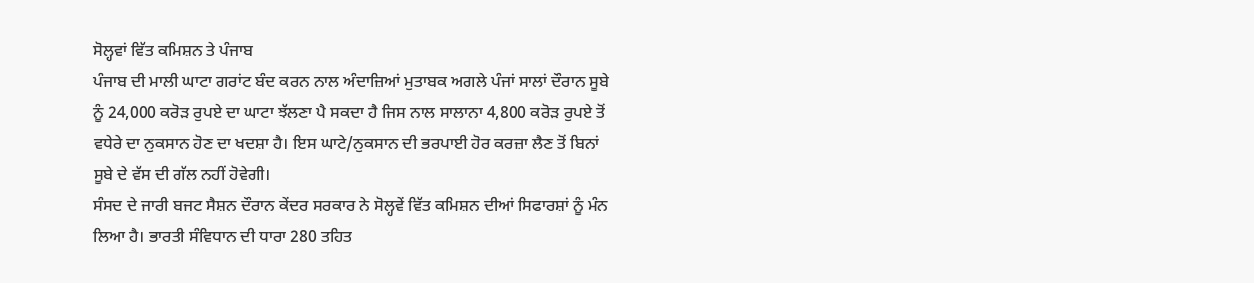ਸੋਲ੍ਹਵਾਂ ਵਿੱਤ ਕਮਿਸ਼ਨ ਤੇ ਪੰਜਾਬ
ਪੰਜਾਬ ਦੀ ਮਾਲੀ ਘਾਟਾ ਗਰਾਂਟ ਬੰਦ ਕਰਨ ਨਾਲ ਅੰਦਾਜ਼ਿਆਂ ਮੁਤਾਬਕ ਅਗਲੇ ਪੰਜਾਂ ਸਾਲਾਂ ਦੌਰਾਨ ਸੂਬੇ ਨੂੰ 24,000 ਕਰੋੜ ਰੁਪਏ ਦਾ ਘਾਟਾ ਝੱਲਣਾ ਪੈ ਸਕਦਾ ਹੈ ਜਿਸ ਨਾਲ ਸਾਲਾਨਾ 4,800 ਕਰੋੜ ਰੁਪਏ ਤੋਂ ਵਧੇਰੇ ਦਾ ਨੁਕਸਾਨ ਹੋਣ ਦਾ ਖਦਸ਼ਾ ਹੈ। ਇਸ ਘਾਟੇ/ਨੁਕਸਾਨ ਦੀ ਭਰਪਾਈ ਹੋਰ ਕਰਜ਼ਾ ਲੈਣ ਤੋਂ ਬਿਨਾਂ ਸੂਬੇ ਦੇ ਵੱਸ ਦੀ ਗੱਲ ਨਹੀਂ ਹੋਵੇਗੀ।
ਸੰਸਦ ਦੇ ਜਾਰੀ ਬਜਟ ਸੈਸ਼ਨ ਦੌਰਾਨ ਕੇਂਦਰ ਸਰਕਾਰ ਨੇ ਸੋਲ੍ਹਵੇਂ ਵਿੱਤ ਕਮਿਸ਼ਨ ਦੀਆਂ ਸਿਫਾਰਸ਼ਾਂ ਨੂੰ ਮੰਨ ਲਿਆ ਹੈ। ਭਾਰਤੀ ਸੰਵਿਧਾਨ ਦੀ ਧਾਰਾ 280 ਤਹਿਤ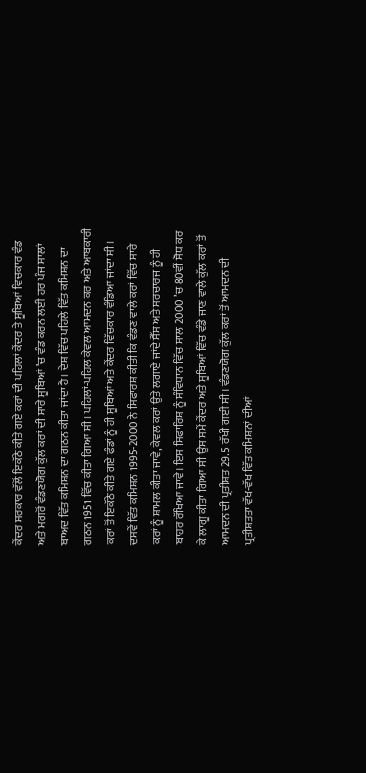ਕੇਂਦਰ ਸਰਕਾਰ ਵੱਲੋਂ ਇਕੱਠੇ ਕੀਤੇ ਗਏ ਕਰਾਂ ਦੀ ਪਹਿਲਾਂ ਕੇਂਦਰ ਤੇ ਸੂਬਿਆਂ ਵਿਚਕਾਰ ਵੰਡ ਅਤੇ ਮਗਰੋਂ ਵੰਡਣਯੋਗ ਕੁੱਲ ਕਰਾਂ ਦੀ ਸਾਰੇ ਸੂਬਿਆਂ ’ਚ ਵੰਡ ਕਰਨ ਲਈ ਹਰ ਪੰਜ ਸਾਲਾਂ ਬਾਅਦ ਵਿੱਤ ਕਮਿਸ਼ਨ ਦਾ ਗਠਨ ਕੀਤਾ ਜਾਂਦਾ ਹੈ। ਦੇਸ਼ ਵਿੱਚ ਪਹਿਲੇ ਵਿੱਤ ਕਮਿਸ਼ਨ ਦਾ ਗਠਨ 1951 ਵਿੱਚ ਕੀਤਾ ਗਿਆ ਸੀ। ਪਹਿਲਾਂ-ਪਹਿਲ ਕੇਵਲ ਆਮਦਨ ਕਰ ਅਤੇ ਆਬਕਾਰੀ ਕਰਾਂ ਤੋਂ ਇਕੱਠੇ ਕੀਤੇ ਗਏ ਫੰਡਾਂ ਨੂੰ ਹੀ ਸੂਬਿਆਂ ਅਤੇ ਕੇਂਦਰ ਵਿੱਚਕਾਰ ਵੰਡਿਆ ਜਾਂਦਾ ਸੀ। ਦਸਵੇਂ ਵਿੱਤ ਕਮਿਸ਼ਨ 1995-2000 ਨੇ ਸਿਫਾਰਸ਼ ਕੀਤੀ ਕਿ ਵੰਡਣ ਵਾਲੇ ਕਰਾਂ ਵਿੱਚ ਸਾਰੇ ਕਰਾਂ ਨੂੰ ਸ਼ਾਮਲ ਕੀਤਾ ਜਾਵੇ, ਕੇਵਲ ਕਰਾਂ ਉਤੇ ਲਗਾਏ ਜਾਂਦੇ ਸੈੱਸ ਅਤੇ ਸਰਚਾਰਜ ਨੂੰ ਹੀ ਬਾਹਰ ਰੱਖਿਆ ਜਾਵੇ। ਇਸ ਸਿਫਾਰਿਸ਼ ਨੂੰ ਸੰਵਿਧਾਨ ਵਿੱਚ ਸਾਲ 2000 ’ਚ 80ਵੀਂ ਸੋਧ ਕਰ ਕੇ ਲਾਗੂ ਕੀਤਾ ਗਿਆ ਸੀ ਉਸ ਸਮੇਂ ਕੇਂਦਰ ਅਤੇ ਸੂਬਿਆਂ ਵਿੱਚ ਵੰਡੇ ਜਾਣ ਵਾਲੇ ਕੁੱਲ ਕਰਾਂ ਤੋਂ ਆਮਦਨ ਦੀ ਪ੍ਰਤੀਸ਼ਤ 29.5 ਰੱਖੀ ਗਈ ਸੀ। ਵੰਡਣਯੋਗ ਕੁੱਲ ਕਰਾਂ ਤੋਂ ਆਮਦਨ ਦੀ ਪ੍ਰਤੀਸ਼ਤਤਾ ਵੱਖ-ਵੱਖ ਵਿੱਤ ਕਮਿਸ਼ਨਾਂ ਦੀਆਂ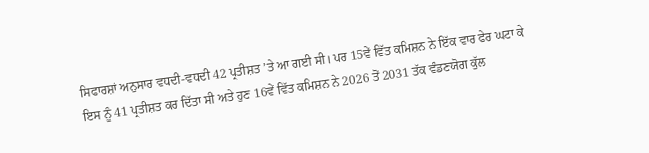ਸਿਫਾਰਸ਼ਾਂ ਅਨੁਸਾਰ ਵਧਦੀ-ਵਧਦੀ 42 ਪ੍ਰਤੀਸ਼ਤ ’ਤੇ ਆ ਗਈ ਸੀ। ਪਰ 15ਵੇਂ ਵਿੱਤ ਕਮਿਸ਼ਨ ਨੇ ਇੱਕ ਵਾਰ ਫੇਰ ਘਟਾ ਕੇ ਇਸ ਨੂੰ 41 ਪ੍ਰਤੀਸ਼ਤ ਕਰ ਦਿੱਤਾ ਸੀ ਅਤੇ ਹੁਣ 16ਵੇਂ ਵਿੱਤ ਕਮਿਸ਼ਨ ਨੇ 2026 ਤੋਂ 2031 ਤੱਕ ਵੰਡਣਯੋਗ ਕੁੱਲ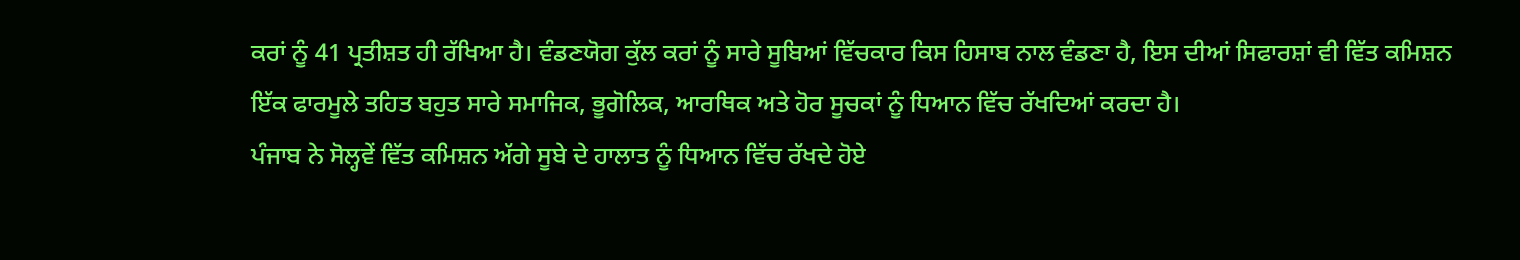ਕਰਾਂ ਨੂੰ 41 ਪ੍ਰਤੀਸ਼ਤ ਹੀ ਰੱਖਿਆ ਹੈ। ਵੰਡਣਯੋਗ ਕੁੱਲ ਕਰਾਂ ਨੂੰ ਸਾਰੇ ਸੂਬਿਆਂ ਵਿੱਚਕਾਰ ਕਿਸ ਹਿਸਾਬ ਨਾਲ ਵੰਡਣਾ ਹੈ, ਇਸ ਦੀਆਂ ਸਿਫਾਰਸ਼ਾਂ ਵੀ ਵਿੱਤ ਕਮਿਸ਼ਨ ਇੱਕ ਫਾਰਮੂਲੇ ਤਹਿਤ ਬਹੁਤ ਸਾਰੇ ਸਮਾਜਿਕ, ਭੂਗੋਲਿਕ, ਆਰਥਿਕ ਅਤੇ ਹੋਰ ਸੂਚਕਾਂ ਨੂੰ ਧਿਆਨ ਵਿੱਚ ਰੱਖਦਿਆਂ ਕਰਦਾ ਹੈ।
ਪੰਜਾਬ ਨੇ ਸੋਲ੍ਹਵੇਂ ਵਿੱਤ ਕਮਿਸ਼ਨ ਅੱਗੇ ਸੂਬੇ ਦੇ ਹਾਲਾਤ ਨੂੰ ਧਿਆਨ ਵਿੱਚ ਰੱਖਦੇ ਹੋਏ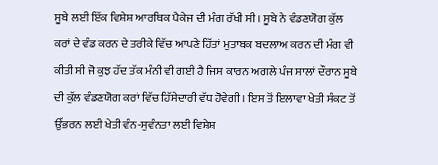ਸੂਬੇ ਲਈ ਇੱਕ ਵਿਸ਼ੇਸ਼ ਆਰਥਿਕ ਪੈਕੇਜ ਦੀ ਮੰਗ ਰੱਖੀ ਸੀ। ਸੂਬੇ ਨੇ ਵੰਡਣਯੋਗ ਕੁੱਲ ਕਰਾਂ ਦੇ ਵੰਡ ਕਰਨ ਦੇ ਤਰੀਕੇ ਵਿੱਚ ਆਪਣੇ ਹਿੱਤਾਂ ਮੁਤਾਬਕ ਬਦਲਾਅ ਕਰਨ ਦੀ ਮੰਗ ਵੀ ਕੀਤੀ ਸੀ ਜੋ ਕੁਝ ਹੱਦ ਤੱਕ ਮੰਨੀ ਵੀ ਗਈ ਹੈ ਜਿਸ ਕਾਰਨ ਅਗਲੇ ਪੰਜ ਸਾਲਾਂ ਦੌਰਾਨ ਸੂਬੇ ਦੀ ਕੁੱਲ ਵੰਡਣਯੋਗ ਕਰਾਂ ਵਿੱਚ ਹਿੱਸੇਦਾਰੀ ਵੱਧ ਹੋਵੇਗੀ। ਇਸ ਤੋਂ ਇਲਾਵਾ ਖੇਤੀ ਸੰਕਟ ਤੋਂ ਉੱਭਰਨ ਲਈ ਖੇਤੀ ਵੰਨ-ਸੁਵੰਨਤਾ ਲਈ ਵਿਸ਼ੇਸ਼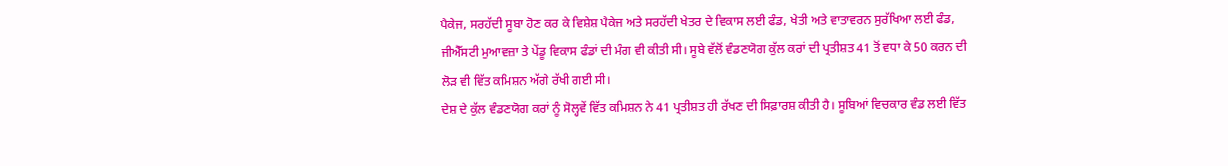ਪੈਕੇਜ, ਸਰਹੱਦੀ ਸੂਬਾ ਹੋਣ ਕਰ ਕੇ ਵਿਸ਼ੇਸ਼ ਪੈਕੇਜ ਅਤੇ ਸਰਹੱਦੀ ਖੇਤਰ ਦੇ ਵਿਕਾਸ ਲਈ ਫੰਡ, ਖੇਤੀ ਅਤੇ ਵਾਤਾਵਰਨ ਸੁਰੱਖਿਆ ਲਈ ਫੰਡ, ਜੀਐੱਸਟੀ ਮੁਆਵਜ਼ਾ ਤੇ ਪੇਂਡੂ ਵਿਕਾਸ ਫੰਡਾਂ ਦੀ ਮੰਗ ਵੀ ਕੀਤੀ ਸੀ। ਸੂਬੇ ਵੱਲੋਂ ਵੰਡਣਯੋਗ ਕੁੱਲ ਕਰਾਂ ਦੀ ਪ੍ਰਤੀਸ਼ਤ 41 ਤੋਂ ਵਧਾ ਕੇ 50 ਕਰਨ ਦੀ ਲੋੜ ਵੀ ਵਿੱਤ ਕਮਿਸ਼ਨ ਅੱਗੇ ਰੱਖੀ ਗਈ ਸੀ।
ਦੇਸ਼ ਦੇ ਕੁੱਲ ਵੰਡਣਯੋਗ ਕਰਾਂ ਨੂੰ ਸੋਲ੍ਹਵੇਂ ਵਿੱਤ ਕਮਿਸ਼ਨ ਨੇ 41 ਪ੍ਰਤੀਸ਼ਤ ਹੀ ਰੱਖਣ ਦੀ ਸਿਫ਼ਾਰਸ਼ ਕੀਤੀ ਹੈ। ਸੂਬਿਆਂ ਵਿਚਕਾਰ ਵੰਡ ਲਈ ਵਿੱਤ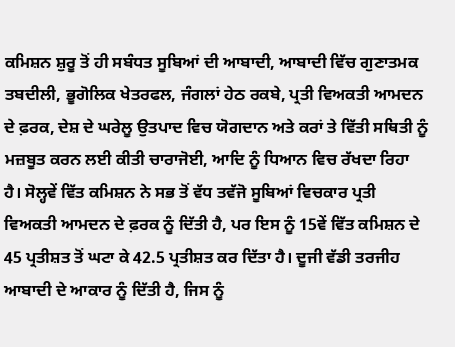ਕਮਿਸ਼ਨ ਸ਼ੁਰੂ ਤੋਂ ਹੀ ਸਬੰਧਤ ਸੂਬਿਆਂ ਦੀ ਆਬਾਦੀ, ਆਬਾਦੀ ਵਿੱਚ ਗੁਣਾਤਮਕ ਤਬਦੀਲੀ, ਭੂਗੋਲਿਕ ਖੇਤਰਫਲ, ਜੰਗਲਾਂ ਹੇਠ ਰਕਬੇ, ਪ੍ਰਤੀ ਵਿਅਕਤੀ ਆਮਦਨ ਦੇ ਫ਼ਰਕ, ਦੇਸ਼ ਦੇ ਘਰੇਲੂ ਉਤਪਾਦ ਵਿਚ ਯੋਗਦਾਨ ਅਤੇ ਕਰਾਂ ਤੇ ਵਿੱਤੀ ਸਥਿਤੀ ਨੂੰ ਮਜ਼ਬੂਤ ਕਰਨ ਲਈ ਕੀਤੀ ਚਾਰਾਜੋਈ, ਆਦਿ ਨੂੰ ਧਿਆਨ ਵਿਚ ਰੱਖਦਾ ਰਿਹਾ ਹੈ। ਸੋਲ੍ਹਵੇਂ ਵਿੱਤ ਕਮਿਸ਼ਨ ਨੇ ਸਭ ਤੋਂ ਵੱਧ ਤਵੱਜੋ ਸੂਬਿਆਂ ਵਿਚਕਾਰ ਪ੍ਰਤੀ ਵਿਅਕਤੀ ਆਮਦਨ ਦੇ ਫ਼ਰਕ ਨੂੰ ਦਿੱਤੀ ਹੈ, ਪਰ ਇਸ ਨੂੰ 15ਵੇਂ ਵਿੱਤ ਕਮਿਸ਼ਨ ਦੇ 45 ਪ੍ਰਤੀਸ਼ਤ ਤੋਂ ਘਟਾ ਕੇ 42.5 ਪ੍ਰਤੀਸ਼ਤ ਕਰ ਦਿੱਤਾ ਹੈ। ਦੂਜੀ ਵੱਡੀ ਤਰਜੀਹ ਆਬਾਦੀ ਦੇ ਆਕਾਰ ਨੂੰ ਦਿੱਤੀ ਹੈ, ਜਿਸ ਨੂੰ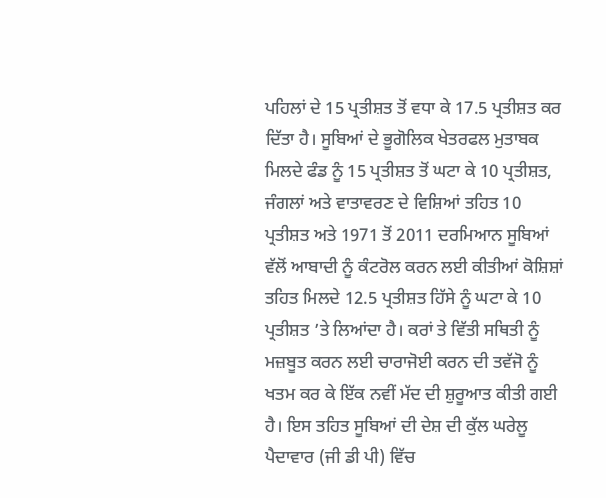ਪਹਿਲਾਂ ਦੇ 15 ਪ੍ਰਤੀਸ਼ਤ ਤੋਂ ਵਧਾ ਕੇ 17.5 ਪ੍ਰਤੀਸ਼ਤ ਕਰ ਦਿੱਤਾ ਹੈ। ਸੂਬਿਆਂ ਦੇ ਭੂਗੋਲਿਕ ਖੇਤਰਫਲ ਮੁਤਾਬਕ ਮਿਲਦੇ ਫੰਡ ਨੂੰ 15 ਪ੍ਰਤੀਸ਼ਤ ਤੋਂ ਘਟਾ ਕੇ 10 ਪ੍ਰਤੀਸ਼ਤ, ਜੰਗਲਾਂ ਅਤੇ ਵਾਤਾਵਰਣ ਦੇ ਵਿਸ਼ਿਆਂ ਤਹਿਤ 10 ਪ੍ਰਤੀਸ਼ਤ ਅਤੇ 1971 ਤੋਂ 2011 ਦਰਮਿਆਨ ਸੂਬਿਆਂ ਵੱਲੋਂ ਆਬਾਦੀ ਨੂੰ ਕੰਟਰੋਲ ਕਰਨ ਲਈ ਕੀਤੀਆਂ ਕੋਸ਼ਿਸ਼ਾਂ ਤਹਿਤ ਮਿਲਦੇ 12.5 ਪ੍ਰਤੀਸ਼ਤ ਹਿੱਸੇ ਨੂੰ ਘਟਾ ਕੇ 10 ਪ੍ਰਤੀਸ਼ਤ ’ਤੇ ਲਿਆਂਦਾ ਹੈ। ਕਰਾਂ ਤੇ ਵਿੱਤੀ ਸਥਿਤੀ ਨੂੰ ਮਜ਼ਬੂਤ ਕਰਨ ਲਈ ਚਾਰਾਜੋਈ ਕਰਨ ਦੀ ਤਵੱਜੋ ਨੂੰ ਖਤਮ ਕਰ ਕੇ ਇੱਕ ਨਵੀਂ ਮੱਦ ਦੀ ਸ਼ੁਰੂਆਤ ਕੀਤੀ ਗਈ ਹੈ। ਇਸ ਤਹਿਤ ਸੂਬਿਆਂ ਦੀ ਦੇਸ਼ ਦੀ ਕੁੱਲ ਘਰੇਲੂ ਪੈਦਾਵਾਰ (ਜੀ ਡੀ ਪੀ) ਵਿੱਚ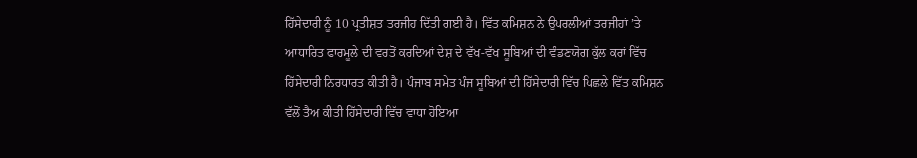ਹਿੱਸੇਦਾਰੀ ਨੂੰ 10 ਪ੍ਰਤੀਸ਼ਤ ਤਰਜੀਹ ਦਿੱਤੀ ਗਈ ਹੈ। ਵਿੱਤ ਕਮਿਸ਼ਨ ਨੇ ਉਪਰਲੀਆਂ ਤਰਜੀਹਾਂ ’ਤੇ ਆਧਾਰਿਤ ਫਾਰਮੂਲੇ ਦੀ ਵਰਤੋਂ ਕਰਦਿਆਂ ਦੇਸ਼ ਦੇ ਵੱਖ-ਵੱਖ ਸੂਬਿਆਂ ਦੀ ਵੰਡਣਯੋਗ ਕੁੱਲ ਕਰਾਂ ਵਿੱਚ ਹਿੱਸੇਦਾਰੀ ਨਿਰਧਾਰਤ ਕੀਤੀ ਹੈ। ਪੰਜਾਬ ਸਮੇਤ ਪੰਜ ਸੂਬਿਆਂ ਦੀ ਹਿੱਸੇਦਾਰੀ ਵਿੱਚ ਪਿਛਲੇ ਵਿੱਤ ਕਮਿਸ਼ਨ ਵੱਲੋਂ ਤੈਅ ਕੀਤੀ ਹਿੱਸੇਦਾਰੀ ਵਿੱਚ ਵਾਧਾ ਹੋਇਆ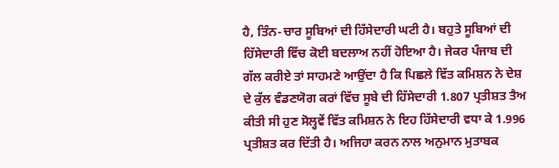ਹੈ, ਤਿੰਨ-ਚਾਰ ਸੂਬਿਆਂ ਦੀ ਹਿੱਸੇਦਾਰੀ ਘਟੀ ਹੈ। ਬਹੁਤੇ ਸੂਬਿਆਂ ਦੀ ਹਿੱਸੇਦਾਰੀ ਵਿੱਚ ਕੋਈ ਬਦਲਾਅ ਨਹੀਂ ਹੋਇਆ ਹੈ। ਜੇਕਰ ਪੰਜਾਬ ਦੀ ਗੱਲ ਕਰੀਏ ਤਾਂ ਸਾਹਮਣੇ ਆਉਂਦਾ ਹੈ ਕਿ ਪਿਛਲੇ ਵਿੱਤ ਕਮਿਸ਼ਨ ਨੇ ਦੇਸ਼ ਦੇ ਕੁੱਲ ਵੰਡਣਯੋਗ ਕਰਾਂ ਵਿੱਚ ਸੂਬੇ ਦੀ ਹਿੱਸੇਦਾਰੀ 1.807 ਪ੍ਰਤੀਸ਼ਤ ਤੈਅ ਕੀਤੀ ਸੀ ਹੁਣ ਸੋਲ੍ਹਵੇਂ ਵਿੱਤ ਕਮਿਸ਼ਨ ਨੇ ਇਹ ਹਿੱਸੇਦਾਰੀ ਵਧਾ ਕੇ 1.996 ਪ੍ਰਤੀਸ਼ਤ ਕਰ ਦਿੱਤੀ ਹੈ। ਅਜਿਹਾ ਕਰਨ ਨਾਲ ਅਨੁਮਾਨ ਮੁਤਾਬਕ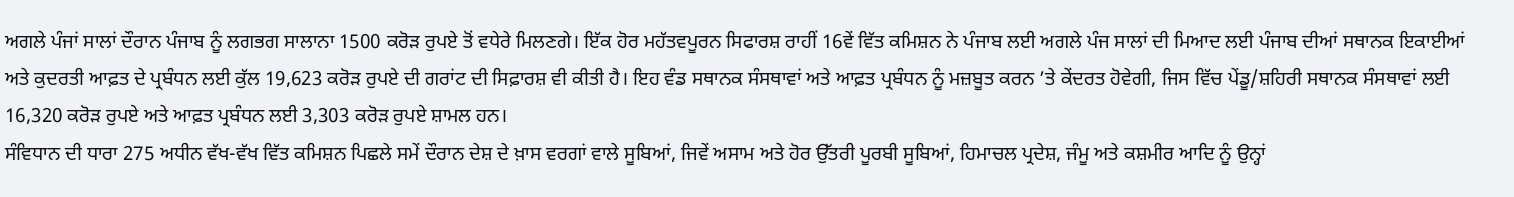ਅਗਲੇ ਪੰਜਾਂ ਸਾਲਾਂ ਦੌਰਾਨ ਪੰਜਾਬ ਨੂੰ ਲਗਭਗ ਸਾਲਾਨਾ 1500 ਕਰੋੜ ਰੁਪਏ ਤੋਂ ਵਧੇਰੇ ਮਿਲਣਗੇ। ਇੱਕ ਹੋਰ ਮਹੱਤਵਪੂਰਨ ਸਿਫਾਰਸ਼ ਰਾਹੀਂ 16ਵੇਂ ਵਿੱਤ ਕਮਿਸ਼ਨ ਨੇ ਪੰਜਾਬ ਲਈ ਅਗਲੇ ਪੰਜ ਸਾਲਾਂ ਦੀ ਮਿਆਦ ਲਈ ਪੰਜਾਬ ਦੀਆਂ ਸਥਾਨਕ ਇਕਾਈਆਂ ਅਤੇ ਕੁਦਰਤੀ ਆਫ਼ਤ ਦੇ ਪ੍ਰਬੰਧਨ ਲਈ ਕੁੱਲ 19,623 ਕਰੋੜ ਰੁਪਏ ਦੀ ਗਰਾਂਟ ਦੀ ਸਿਫ਼ਾਰਸ਼ ਵੀ ਕੀਤੀ ਹੈ। ਇਹ ਵੰਡ ਸਥਾਨਕ ਸੰਸਥਾਵਾਂ ਅਤੇ ਆਫ਼ਤ ਪ੍ਰਬੰਧਨ ਨੂੰ ਮਜ਼ਬੂਤ ਕਰਨ ’ਤੇ ਕੇਂਦਰਤ ਹੋਵੇਗੀ, ਜਿਸ ਵਿੱਚ ਪੇਂਡੂ/ਸ਼ਹਿਰੀ ਸਥਾਨਕ ਸੰਸਥਾਵਾਂ ਲਈ 16,320 ਕਰੋੜ ਰੁਪਏ ਅਤੇ ਆਫ਼ਤ ਪ੍ਰਬੰਧਨ ਲਈ 3,303 ਕਰੋੜ ਰੁਪਏ ਸ਼ਾਮਲ ਹਨ।
ਸੰਵਿਧਾਨ ਦੀ ਧਾਰਾ 275 ਅਧੀਨ ਵੱਖ-ਵੱਖ ਵਿੱਤ ਕਮਿਸ਼ਨ ਪਿਛਲੇ ਸਮੇਂ ਦੌਰਾਨ ਦੇਸ਼ ਦੇ ਖ਼ਾਸ ਵਰਗਾਂ ਵਾਲੇ ਸੂਬਿਆਂ, ਜਿਵੇਂ ਅਸਾਮ ਅਤੇ ਹੋਰ ਉੱਤਰੀ ਪੂਰਬੀ ਸੂਬਿਆਂ, ਹਿਮਾਚਲ ਪ੍ਰਦੇਸ਼, ਜੰਮੂ ਅਤੇ ਕਸ਼ਮੀਰ ਆਦਿ ਨੂੰ ਉਨ੍ਹਾਂ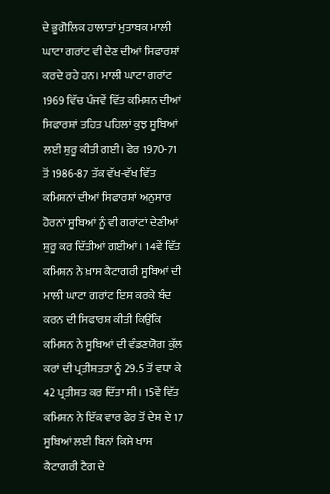ਦੇ ਭੂਗੋਲਿਕ ਹਾਲਾਤਾਂ ਮੁਤਾਬਕ ਮਾਲੀ ਘਾਟਾ ਗਰਾਂਟ ਵੀ ਦੇਣ ਦੀਆਂ ਸਿਫਾਰਸ਼ਾਂ ਕਰਦੇ ਰਹੇ ਹਨ। ਮਾਲੀ ਘਾਟਾ ਗਰਾਂਟ 1969 ਵਿੱਚ ਪੰਜਵੇਂ ਵਿੱਤ ਕਮਿਸ਼ਨ ਦੀਆਂ ਸਿਫਾਰਸ਼ਾਂ ਤਹਿਤ ਪਹਿਲਾਂ ਕੁਝ ਸੂਬਿਆਂ ਲਈ ਸ਼ੁਰੂ ਕੀਤੀ ਗਈ। ਫੇਰ 1970-71 ਤੋਂ 1986-87 ਤੱਕ ਵੱਖ-ਵੱਖ ਵਿੱਤ ਕਮਿਸ਼ਨਾਂ ਦੀਆਂ ਸਿਫਾਰਸ਼ਾਂ ਅਨੁਸਾਰ ਹੋਰਨਾਂ ਸੂਬਿਆਂ ਨੂੰ ਵੀ ਗਰਾਂਟਾਂ ਦੇਣੀਆਂ ਸ਼ੁਰੂ ਕਰ ਦਿੱਤੀਆਂ ਗਈਆਂ। 14ਵੇਂ ਵਿੱਤ ਕਮਿਸ਼ਨ ਨੇ ਖ਼ਾਸ ਕੈਟਾਗਰੀ ਸੂਬਿਆਂ ਦੀ ਮਾਲੀ ਘਾਟਾ ਗਰਾਂਟ ਇਸ ਕਰਕੇ ਬੰਦ ਕਰਨ ਦੀ ਸਿਫਾਰਸ਼ ਕੀਤੀ ਕਿਉਂਕਿ ਕਮਿਸ਼ਨ ਨੇ ਸੂਬਿਆਂ ਦੀ ਵੰਡਣਯੋਗ ਕੁੱਲ ਕਰਾਂ ਦੀ ਪ੍ਰਤੀਸ਼ਤਤਾ ਨੂੰ 29.5 ਤੋਂ ਵਧਾ ਕੇ 42 ਪ੍ਰਤੀਸ਼ਤ ਕਰ ਦਿੱਤਾ ਸੀ। 15ਵੇਂ ਵਿੱਤ ਕਮਿਸ਼ਨ ਨੇ ਇੱਕ ਵਾਰ ਫੇਰ ਤੋਂ ਦੇਸ਼ ਦੇ 17 ਸੂਬਿਆਂ ਲਈ ਬਿਨਾਂ ਕਿਸੇ ਖਾਸ ਕੈਟਾਗਰੀ ਟੈਗ ਦੇ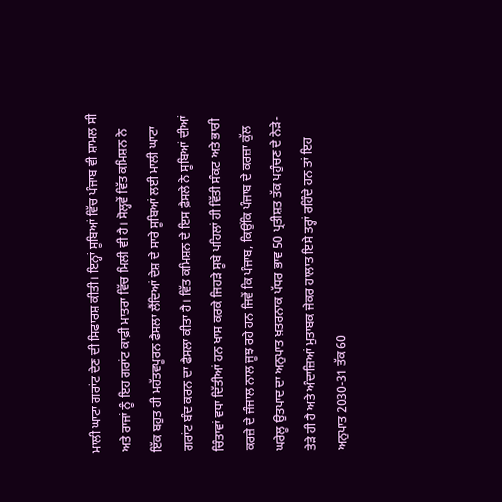ਮਾਲੀ ਘਾਟਾ ਗਰਾਂਟ ਦੇਣ ਦੀ ਸਿਫਾਰਸ਼ ਕੀਤੀ। ਇਨ੍ਹਾਂ ਸੂਬਿਆਂ ਵਿੱਚ ਪੰਜਾਬ ਵੀ ਸ਼ਾਮਲ ਸੀ ਅਤੇ ਰਾਜਾਂ ਨੂੰ ਇਹ ਗਰਾਂਟ ਕਾਫ਼ੀ ਮਾਤਰਾ ਵਿੱਚ ਮਿਲੀ ਵੀ ਹੈ। ਸੋਲ੍ਹਵੇਂ ਵਿੱਤ ਕਮਿਸ਼ਨ ਨੇ ਇੱਕ ਬਹੁਤ ਹੀ ਮਹੱਤਵਪੂਰਨ ਫੈਸਲਾ ਲੈਂਦਿਆਂ ਦੇਸ਼ ਦੇ ਸਾਰੇ ਸੂਬਿਆਂ ਲਈ ਮਾਲੀ ਘਾਟਾ ਗਰਾਂਟ ਬੰਦ ਕਰਨ ਦਾ ਫੈਸਲਾ ਕੀਤਾ ਹੈ। ਵਿੱਤ ਕਮਿਸ਼ਨ ਦੇ ਇਸ ਫ਼ੈਸਲੇ ਨੇ ਸੂਬਿਆਂ ਦੀਆਂ ਚਿੰਤਾਵਾਂ ਵਧਾ ਦਿੱਤੀਆਂ ਹਨ ਖਾਸ ਕਰਕੇ ਜਿਹੜੇ ਸੂਬੇ ਪਹਿਲਾਂ ਹੀ ਵਿੱਤੀ ਸੰਕਟ ਅਤੇ ਭਾਰੀ ਕਰਜ਼ੇ ਦੇ ਜੰਜਾਲ ਨਾਲ ਜੂਝ ਰਹੇ ਹਨ ਜਿਵੇਂ ਕਿ ਪੰਜਾਬ, ਕਿਉਂਕਿ ਪੰਜਾਬ ਦੇ ਕਰਜ਼ਾ ਕੁੱਲ ਘਰੇਲੂ ਉਤਪਾਦ ਦਾ ਅਨੁਪਾਤ ਖ਼ਤਰਨਾਕ ਪੱਧਰ ਭਾਵ 50 ਪ੍ਰਤੀਸ਼ਤ ਤੱਕ ਪਹੁੰਚਣ ਦੇ ਨੇੜੇ-ਤੇੜੇ ਹੀ ਹੈ ਅਤੇ ਅੰਦਾਜ਼ਿਆਂ ਮੁਤਾਬਕ ਜੇਕਰ ਹਾਲਾਤ ਇਸੇ ਤਰ੍ਹਾਂ ਰਹਿੰਦੇ ਹਨ ਤਾਂ ਇਹ ਅਨੁਪਾਤ 2030-31 ਤੱਕ 60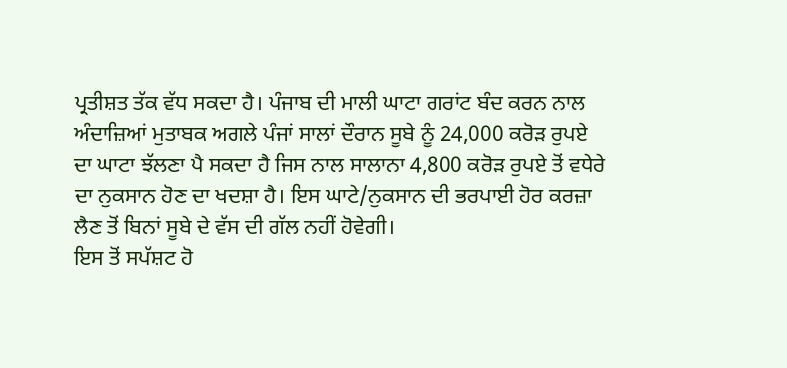ਪ੍ਰਤੀਸ਼ਤ ਤੱਕ ਵੱਧ ਸਕਦਾ ਹੈ। ਪੰਜਾਬ ਦੀ ਮਾਲੀ ਘਾਟਾ ਗਰਾਂਟ ਬੰਦ ਕਰਨ ਨਾਲ ਅੰਦਾਜ਼ਿਆਂ ਮੁਤਾਬਕ ਅਗਲੇ ਪੰਜਾਂ ਸਾਲਾਂ ਦੌਰਾਨ ਸੂਬੇ ਨੂੰ 24,000 ਕਰੋੜ ਰੁਪਏ ਦਾ ਘਾਟਾ ਝੱਲਣਾ ਪੈ ਸਕਦਾ ਹੈ ਜਿਸ ਨਾਲ ਸਾਲਾਨਾ 4,800 ਕਰੋੜ ਰੁਪਏ ਤੋਂ ਵਧੇਰੇ ਦਾ ਨੁਕਸਾਨ ਹੋਣ ਦਾ ਖਦਸ਼ਾ ਹੈ। ਇਸ ਘਾਟੇ/ਨੁਕਸਾਨ ਦੀ ਭਰਪਾਈ ਹੋਰ ਕਰਜ਼ਾ ਲੈਣ ਤੋਂ ਬਿਨਾਂ ਸੂਬੇ ਦੇ ਵੱਸ ਦੀ ਗੱਲ ਨਹੀਂ ਹੋਵੇਗੀ।
ਇਸ ਤੋਂ ਸਪੱਸ਼ਟ ਹੋ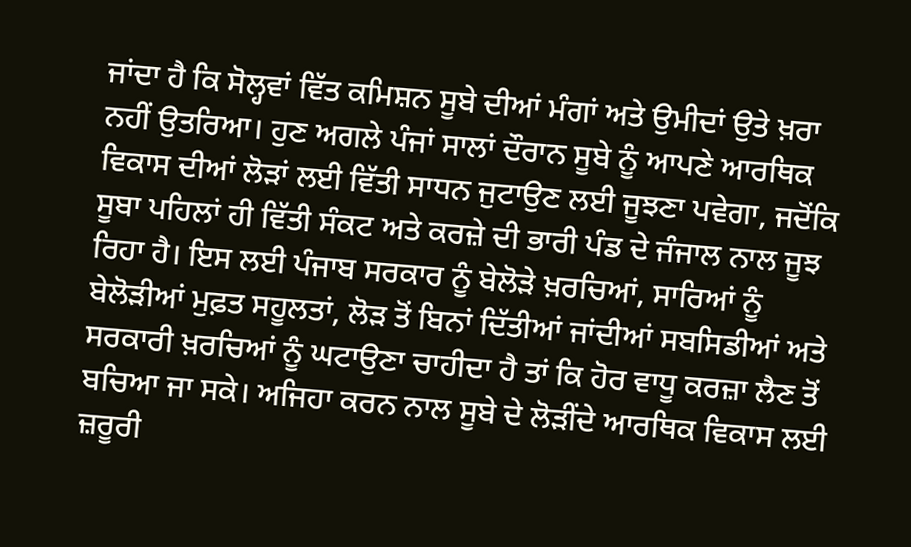ਜਾਂਦਾ ਹੈ ਕਿ ਸੋਲ੍ਹਵਾਂ ਵਿੱਤ ਕਮਿਸ਼ਨ ਸੂਬੇ ਦੀਆਂ ਮੰਗਾਂ ਅਤੇ ਉਮੀਦਾਂ ਉਤੇ ਖ਼ਰਾ ਨਹੀਂ ਉਤਰਿਆ। ਹੁਣ ਅਗਲੇ ਪੰਜਾਂ ਸਾਲਾਂ ਦੌਰਾਨ ਸੂਬੇ ਨੂੰ ਆਪਣੇ ਆਰਥਿਕ ਵਿਕਾਸ ਦੀਆਂ ਲੋੜਾਂ ਲਈ ਵਿੱਤੀ ਸਾਧਨ ਜੁਟਾਉਣ ਲਈ ਜੂਝਣਾ ਪਵੇਗਾ, ਜਦੋਂਕਿ ਸੂਬਾ ਪਹਿਲਾਂ ਹੀ ਵਿੱਤੀ ਸੰਕਟ ਅਤੇ ਕਰਜ਼ੇ ਦੀ ਭਾਰੀ ਪੰਡ ਦੇ ਜੰਜਾਲ ਨਾਲ ਜੂਝ ਰਿਹਾ ਹੈ। ਇਸ ਲਈ ਪੰਜਾਬ ਸਰਕਾਰ ਨੂੰ ਬੇਲੋੜੇ ਖ਼ਰਚਿਆਂ, ਸਾਰਿਆਂ ਨੂੰ ਬੇਲੋੜੀਆਂ ਮੁਫ਼ਤ ਸਹੂਲਤਾਂ, ਲੋੜ ਤੋਂ ਬਿਨਾਂ ਦਿੱਤੀਆਂ ਜਾਂਦੀਆਂ ਸਬਸਿਡੀਆਂ ਅਤੇ ਸਰਕਾਰੀ ਖ਼ਰਚਿਆਂ ਨੂੰ ਘਟਾਉਣਾ ਚਾਹੀਦਾ ਹੈ ਤਾਂ ਕਿ ਹੋਰ ਵਾਧੂ ਕਰਜ਼ਾ ਲੈਣ ਤੋਂ ਬਚਿਆ ਜਾ ਸਕੇ। ਅਜਿਹਾ ਕਰਨ ਨਾਲ ਸੂਬੇ ਦੇ ਲੋੜੀਂਦੇ ਆਰਥਿਕ ਵਿਕਾਸ ਲਈ ਜ਼ਰੂਰੀ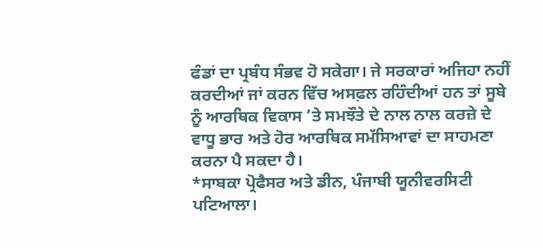ਫੰਡਾਂ ਦਾ ਪ੍ਰਬੰਧ ਸੰਭਵ ਹੋ ਸਕੇਗਾ। ਜੇ ਸਰਕਾਰਾਂ ਅਜਿਹਾ ਨਹੀਂ ਕਰਦੀਆਂ ਜਾਂ ਕਰਨ ਵਿੱਚ ਅਸਫ਼ਲ ਰਹਿੰਦੀਆਂ ਹਨ ਤਾਂ ਸੂਬੇ ਨੂੰ ਆਰਥਿਕ ਵਿਕਾਸ ’ਤੇ ਸਮਝੌਤੇ ਦੇ ਨਾਲ ਨਾਲ ਕਰਜ਼ੇ ਦੇ ਵਾਧੂ ਭਾਰ ਅਤੇ ਹੋਰ ਆਰਥਿਕ ਸਮੱਸਿਆਵਾਂ ਦਾ ਸਾਹਮਣਾ ਕਰਨਾ ਪੈ ਸਕਦਾ ਹੈ।
*ਸਾਬਕਾ ਪ੍ਰੋਫੈਸਰ ਅਤੇ ਡੀਨ, ਪੰਜਾਬੀ ਯੂਨੀਵਰਸਿਟੀ ਪਟਿਆਲਾ।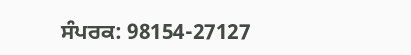ਸੰਪਰਕ: 98154-27127